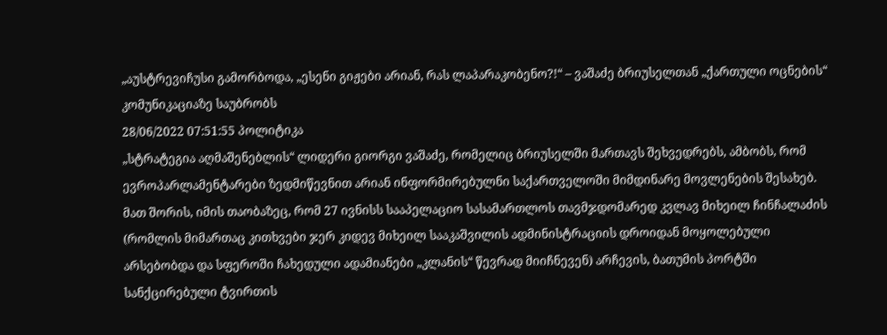„აუსტრევიჩუსი გამორბოდა, „ესენი გიჟები არიან, რას ლაპარაკობენო?!“ – ვაშაძე ბრიუსელთან „ქართული ოცნების“ კომუნიკაციაზე საუბრობს
28/06/2022 07:51:55 პოლიტიკა
„სტრატეგია აღმაშენებლის“ ლიდერი გიორგი ვაშაძე, რომელიც ბრიუსელში მართავს შეხვედრებს, ამბობს, რომ ევროპარლამენტარები ზედმიწევნით არიან ინფორმირებულნი საქართველოში მიმდინარე მოვლენების შესახებ. მათ შორის, იმის თაობაზეც, რომ 27 ივნისს სააპელაციო სასამართლოს თავმჯდომარედ კვლავ მიხეილ ჩინჩალაძის (რომლის მიმართაც კითხვები ჯერ კიდევ მიხეილ სააკაშვილის ადმინისტრაციის დროიდან მოყოლებული არსებობდა და სფეროში ჩახედული ადამიანები „კლანის“ წევრად მიიჩნევენ) არჩევის, ბათუმის პორტში სანქცირებული ტვირთის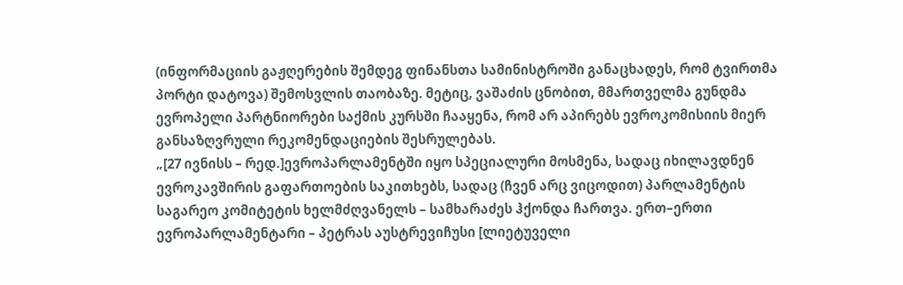(ინფორმაციის გაჟღერების შემდეგ ფინანსთა სამინისტროში განაცხადეს, რომ ტვირთმა პორტი დატოვა) შემოსვლის თაობაზე. მეტიც, ვაშაძის ცნობით, მმართველმა გუნდმა ევროპელი პარტნიორები საქმის კურსში ჩააყენა, რომ არ აპირებს ევროკომისიის მიერ განსაზღვრული რეკომენდაციების შესრულებას.
„[27 ივნისს – რედ.]ევროპარლამენტში იყო სპეციალური მოსმენა, სადაც იხილავდნენ ევროკავშირის გაფართოების საკითხებს, სადაც (ჩვენ არც ვიცოდით) პარლამენტის საგარეო კომიტეტის ხელმძღვანელს – სამხარაძეს ჰქონდა ჩართვა. ერთ–ერთი ევროპარლამენტარი – პეტრას აუსტრევიჩუსი [ლიეტუველი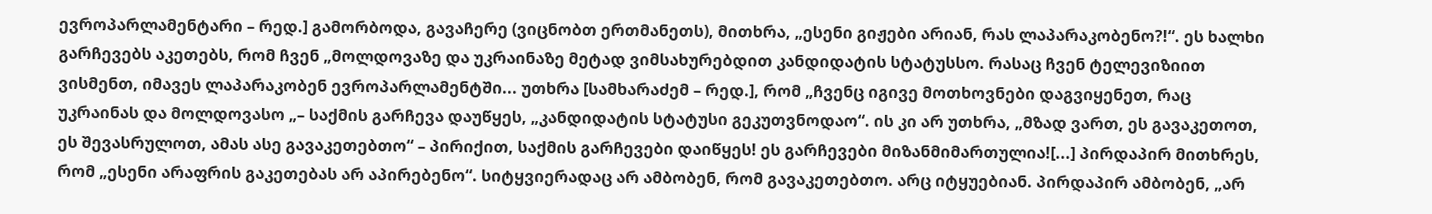ევროპარლამენტარი – რედ.] გამორბოდა, გავაჩერე (ვიცნობთ ერთმანეთს), მითხრა, „ესენი გიჟები არიან, რას ლაპარაკობენო?!“. ეს ხალხი გარჩევებს აკეთებს, რომ ჩვენ „მოლდოვაზე და უკრაინაზე მეტად ვიმსახურებდით კანდიდატის სტატუსსო. რასაც ჩვენ ტელევიზიით ვისმენთ, იმავეს ლაპარაკობენ ევროპარლამენტში... უთხრა [სამხარაძემ – რედ.], რომ „ჩვენც იგივე მოთხოვნები დაგვიყენეთ, რაც უკრაინას და მოლდოვასო „– საქმის გარჩევა დაუწყეს, „კანდიდატის სტატუსი გეკუთვნოდაო“. ის კი არ უთხრა, „მზად ვართ, ეს გავაკეთოთ, ეს შევასრულოთ, ამას ასე გავაკეთებთო“ – პირიქით, საქმის გარჩევები დაიწყეს! ეს გარჩევები მიზანმიმართულია![...] პირდაპირ მითხრეს, რომ „ესენი არაფრის გაკეთებას არ აპირებენო“. სიტყვიერადაც არ ამბობენ, რომ გავაკეთებთო. არც იტყუებიან. პირდაპირ ამბობენ, „არ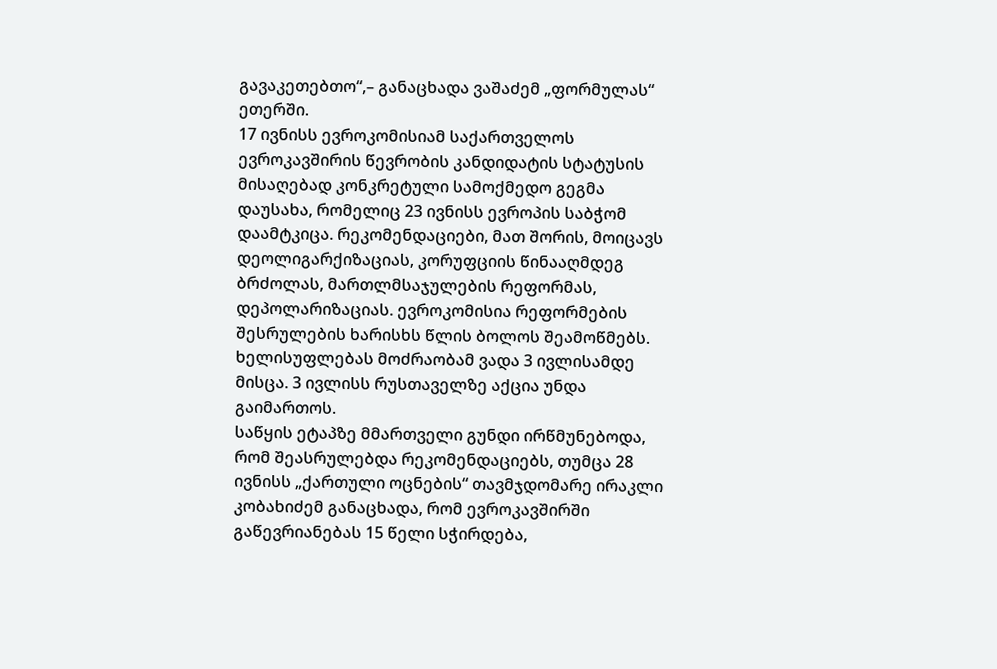გავაკეთებთო“,– განაცხადა ვაშაძემ „ფორმულას“ ეთერში.
17 ივნისს ევროკომისიამ საქართველოს ევროკავშირის წევრობის კანდიდატის სტატუსის მისაღებად კონკრეტული სამოქმედო გეგმა დაუსახა, რომელიც 23 ივნისს ევროპის საბჭომ დაამტკიცა. რეკომენდაციები, მათ შორის, მოიცავს დეოლიგარქიზაციას, კორუფციის წინააღმდეგ ბრძოლას, მართლმსაჯულების რეფორმას, დეპოლარიზაციას. ევროკომისია რეფორმების შესრულების ხარისხს წლის ბოლოს შეამოწმებს. ხელისუფლებას მოძრაობამ ვადა 3 ივლისამდე მისცა. 3 ივლისს რუსთაველზე აქცია უნდა გაიმართოს.
საწყის ეტაპზე მმართველი გუნდი ირწმუნებოდა, რომ შეასრულებდა რეკომენდაციებს, თუმცა 28 ივნისს „ქართული ოცნების“ თავმჯდომარე ირაკლი კობახიძემ განაცხადა, რომ ევროკავშირში გაწევრიანებას 15 წელი სჭირდება,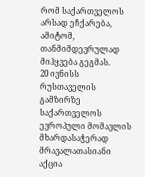რომ საქართველოს არსად ეჩქარება, ამიტომ, თანმიმდევრულად მიჰყვება გეგმას.
20 ივნისს რუსთაველის გამზირზე საქართველოს ევროპული მომავლის მხარდასაჭერად მრავალათასიანი აქცია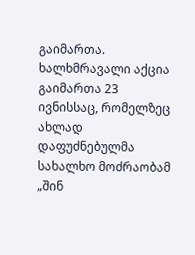გაიმართა. ხალხმრავალი აქცია გაიმართა 23 ივნისსაც, რომელზეც ახლად დაფუძნებულმა სახალხო მოძრაობამ „შინ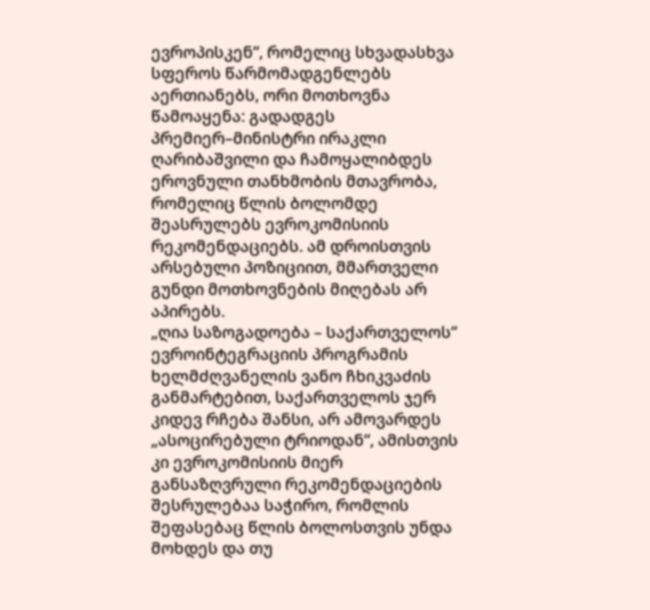ევროპისკენ“, რომელიც სხვადასხვა სფეროს წარმომადგენლებს აერთიანებს, ორი მოთხოვნა წამოაყენა: გადადგეს პრემიერ–მინისტრი ირაკლი ღარიბაშვილი და ჩამოყალიბდეს ეროვნული თანხმობის მთავრობა, რომელიც წლის ბოლომდე შეასრულებს ევროკომისიის რეკომენდაციებს. ამ დროისთვის არსებული პოზიციით, მმართველი გუნდი მოთხოვნების მიღებას არ აპირებს.
„ღია საზოგადოება – საქართველოს“ ევროინტეგრაციის პროგრამის ხელმძღვანელის ვანო ჩხიკვაძის განმარტებით, საქართველოს ჯერ კიდევ რჩება შანსი, არ ამოვარდეს „ასოცირებული ტრიოდან“, ამისთვის კი ევროკომისიის მიერ განსაზღვრული რეკომენდაციების შესრულებაა საჭირო, რომლის შეფასებაც წლის ბოლოსთვის უნდა მოხდეს და თუ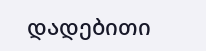დადებითი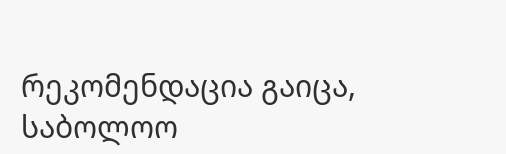რეკომენდაცია გაიცა, საბოლოო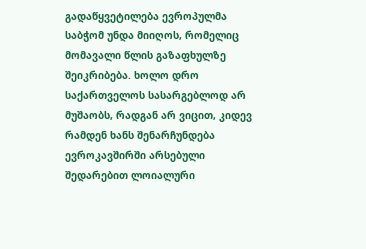გადაწყვეტილება ევროპულმა საბჭომ უნდა მიიღოს, რომელიც მომავალი წლის გაზაფხულზე შეიკრიბება. ხოლო დრო საქართველოს სასარგებლოდ არ მუშაობს, რადგან არ ვიცით, კიდევ რამდენ ხანს შენარჩუნდება ევროკავშირში არსებული შედარებით ლოიალური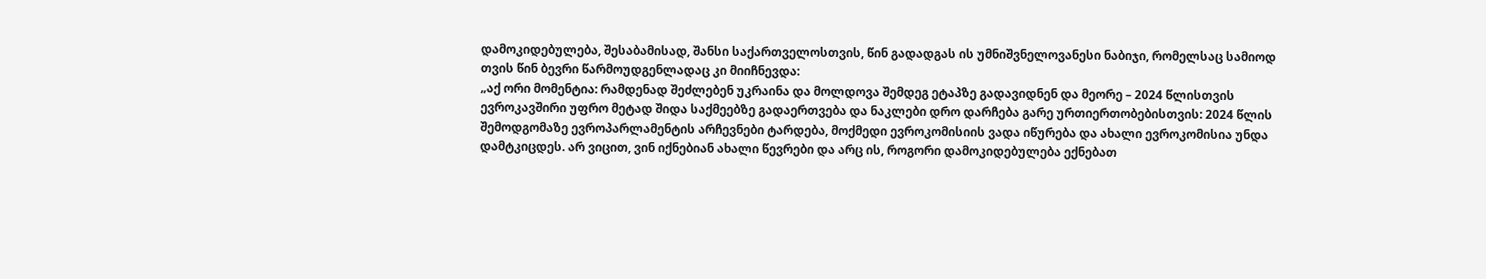დამოკიდებულება, შესაბამისად, შანსი საქართველოსთვის, წინ გადადგას ის უმნიშვნელოვანესი ნაბიჯი, რომელსაც სამიოდ თვის წინ ბევრი წარმოუდგენლადაც კი მიიჩნევდა:
„აქ ორი მომენტია: რამდენად შეძლებენ უკრაინა და მოლდოვა შემდეგ ეტაპზე გადავიდნენ და მეორე – 2024 წლისთვის ევროკავშირი უფრო მეტად შიდა საქმეებზე გადაერთვება და ნაკლები დრო დარჩება გარე ურთიერთობებისთვის: 2024 წლის შემოდგომაზე ევროპარლამენტის არჩევნები ტარდება, მოქმედი ევროკომისიის ვადა იწურება და ახალი ევროკომისია უნდა დამტკიცდეს. არ ვიცით, ვინ იქნებიან ახალი წევრები და არც ის, როგორი დამოკიდებულება ექნებათ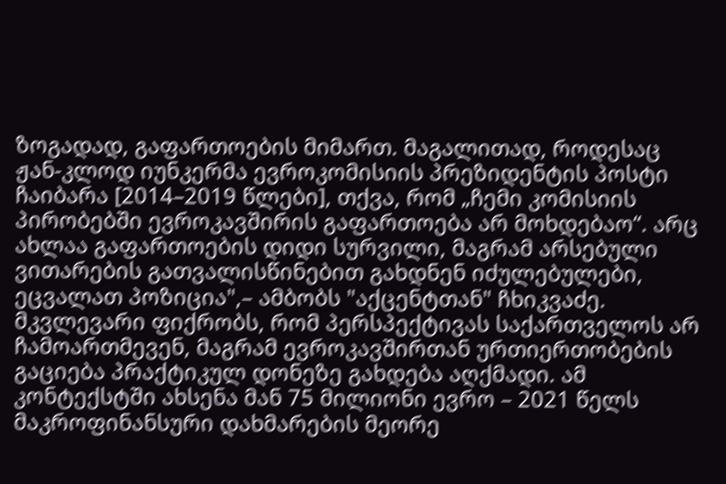ზოგადად, გაფართოების მიმართ. მაგალითად, როდესაც ჟან-კლოდ იუნკერმა ევროკომისიის პრეზიდენტის პოსტი ჩაიბარა [2014–2019 წლები], თქვა, რომ „ჩემი კომისიის პირობებში ევროკავშირის გაფართოება არ მოხდებაო“. არც ახლაა გაფართოების დიდი სურვილი, მაგრამ არსებული ვითარების გათვალისწინებით გახდნენ იძულებულები, ეცვალათ პოზიცია",– ამბობს "აქცენტთან" ჩხიკვაძე.
მკვლევარი ფიქრობს, რომ პერსპექტივას საქართველოს არ ჩამოართმევენ, მაგრამ ევროკავშირთან ურთიერთობების გაციება პრაქტიკულ დონეზე გახდება აღქმადი. ამ კონტექსტში ახსენა მან 75 მილიონი ევრო – 2021 წელს მაკროფინანსური დახმარების მეორე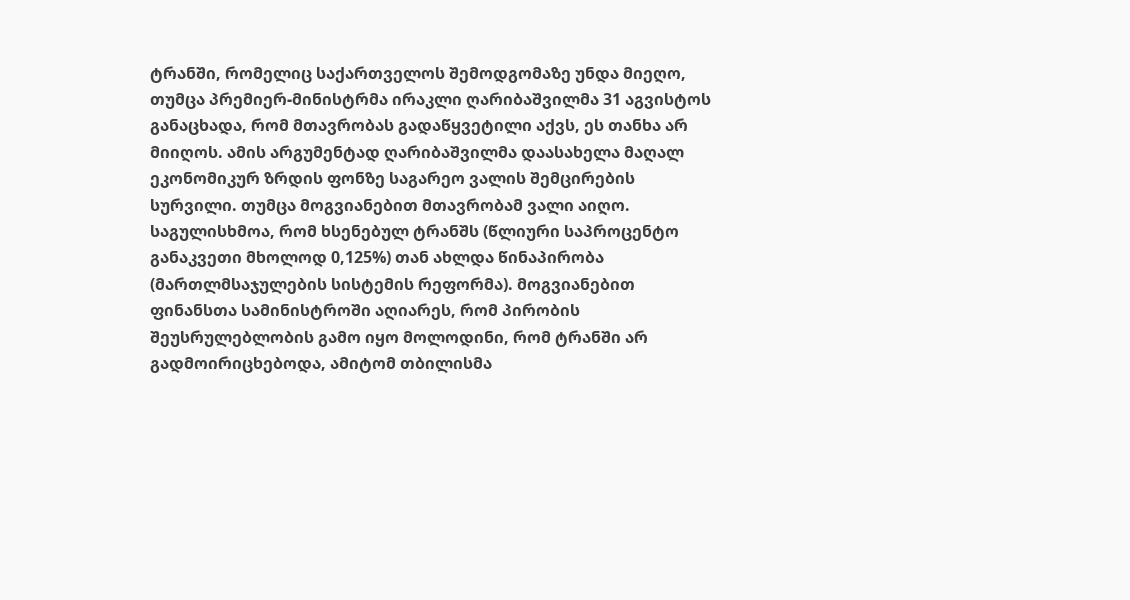ტრანში, რომელიც საქართველოს შემოდგომაზე უნდა მიეღო, თუმცა პრემიერ-მინისტრმა ირაკლი ღარიბაშვილმა 31 აგვისტოს განაცხადა, რომ მთავრობას გადაწყვეტილი აქვს, ეს თანხა არ მიიღოს. ამის არგუმენტად ღარიბაშვილმა დაასახელა მაღალ ეკონომიკურ ზრდის ფონზე საგარეო ვალის შემცირების სურვილი. თუმცა მოგვიანებით მთავრობამ ვალი აიღო. საგულისხმოა, რომ ხსენებულ ტრანშს (წლიური საპროცენტო განაკვეთი მხოლოდ 0,125%) თან ახლდა წინაპირობა (მართლმსაჯულების სისტემის რეფორმა). მოგვიანებით ფინანსთა სამინისტროში აღიარეს, რომ პირობის შეუსრულებლობის გამო იყო მოლოდინი, რომ ტრანში არ გადმოირიცხებოდა, ამიტომ თბილისმა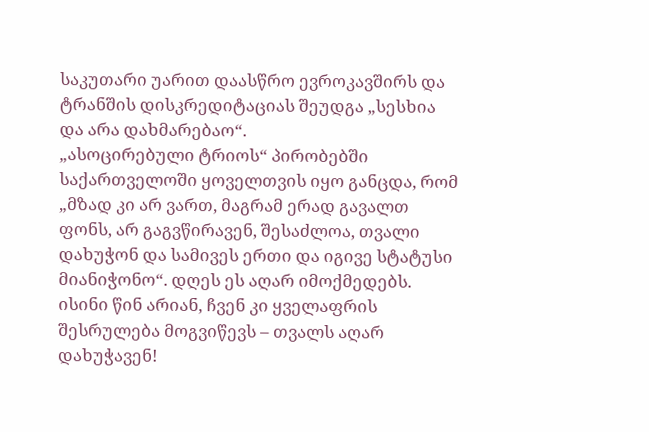საკუთარი უარით დაასწრო ევროკავშირს და ტრანშის დისკრედიტაციას შეუდგა „სესხია და არა დახმარებაო“.
„ასოცირებული ტრიოს“ პირობებში საქართველოში ყოველთვის იყო განცდა, რომ „მზად კი არ ვართ, მაგრამ ერად გავალთ ფონს, არ გაგვწირავენ, შესაძლოა, თვალი დახუჭონ და სამივეს ერთი და იგივე სტატუსი მიანიჭონო“. დღეს ეს აღარ იმოქმედებს. ისინი წინ არიან, ჩვენ კი ყველაფრის შესრულება მოგვიწევს – თვალს აღარ დახუჭავენ!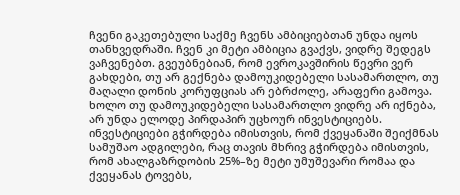ჩვენი გაკეთებული საქმე ჩვენს ამბიციებთან უნდა იყოს თანხვედრაში. ჩვენ კი მეტი ამბიცია გვაქვს, ვიდრე შედეგს ვაჩვენებთ. გვეუბნებიან, რომ ევროკავშირის წევრი ვერ გახდები, თუ არ გექნება დამოუკიდებელი სასამართლო, თუ მაღალი დონის კორუფციას არ ებრძოლე, არაფერი გამოვა. ხოლო თუ დამოუკიდებელი სასამართლო ვიდრე არ იქნება, არ უნდა ელოდე პირდაპირ უცხოურ ინვესტიციებს. ინვესტიციები გჭირდება იმისთვის, რომ ქვეყანაში შეიქმნას სამუშაო ადგილები, რაც თავის მხრივ გჭირდება იმისთვის, რომ ახალგაზრდობის 25%–ზე მეტი უმუშევარი რომაა და ქვეყანას ტოვებს,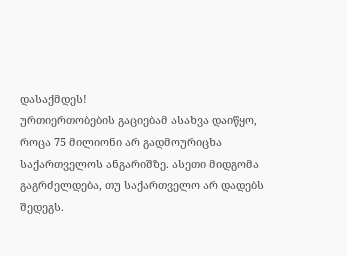დასაქმდეს!
ურთიერთობების გაციებამ ასახვა დაიწყო, როცა 75 მილიონი არ გადმოურიცხა საქართველოს ანგარიშზე. ასეთი მიდგომა გაგრძელდება, თუ საქართველო არ დადებს შედეგს.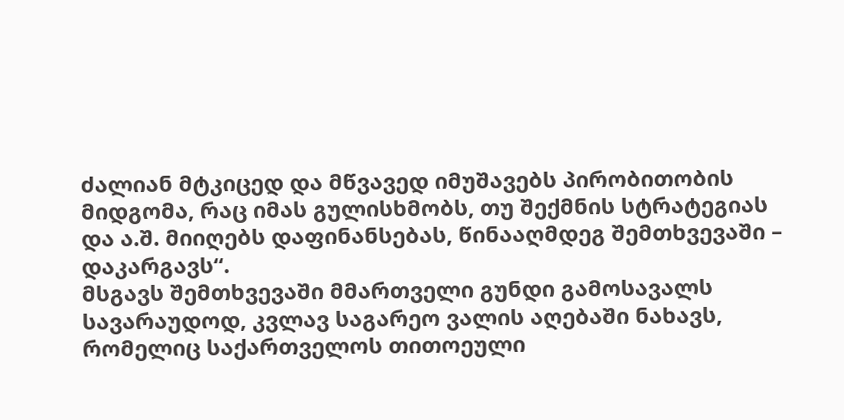ძალიან მტკიცედ და მწვავედ იმუშავებს პირობითობის მიდგომა, რაც იმას გულისხმობს, თუ შექმნის სტრატეგიას და ა.შ. მიიღებს დაფინანსებას, წინააღმდეგ შემთხვევაში – დაკარგავს“.
მსგავს შემთხვევაში მმართველი გუნდი გამოსავალს სავარაუდოდ, კვლავ საგარეო ვალის აღებაში ნახავს, რომელიც საქართველოს თითოეული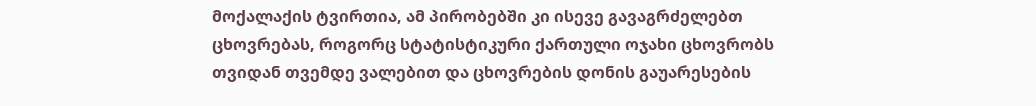მოქალაქის ტვირთია, ამ პირობებში კი ისევე გავაგრძელებთ ცხოვრებას, როგორც სტატისტიკური ქართული ოჯახი ცხოვრობს თვიდან თვემდე ვალებით და ცხოვრების დონის გაუარესების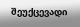შეუქცევადი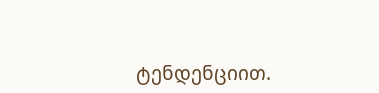ტენდენციით.